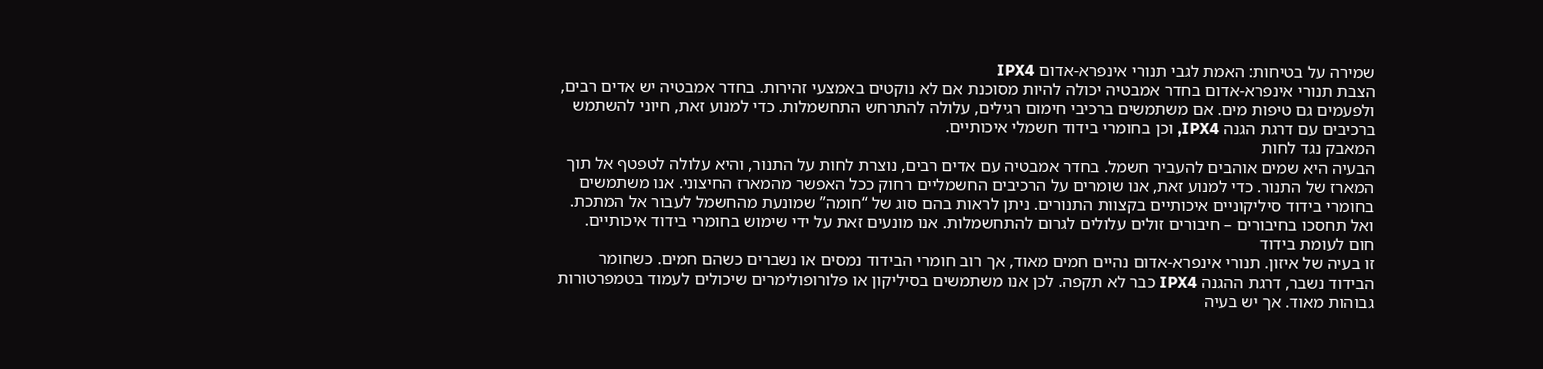שמירה על בטיחות: האמת לגבי תנורי אינפרא-אדום IPX4
הצבת תנורי אינפרא-אדום בחדר אמבטיה יכולה להיות מסוכנת אם לא נוקטים באמצעי זהירות. בחדר אמבטיה יש אדים רבים, ולפעמים גם טיפות מים. אם משתמשים ברכיבי חימום רגילים, עלולה להתרחש התחשמלות. כדי למנוע זאת, חיוני להשתמש ברכיבים עם דרגת הגנה IPX4, וכן בחומרי בידוד חשמלי איכותיים.
המאבק נגד לחות
הבעיה היא שמים אוהבים להעביר חשמל. בחדר אמבטיה עם אדים רבים, נוצרת לחות על התנור, והיא עלולה לטפטף אל תוך המארז של התנור. כדי למנוע זאת, אנו שומרים על הרכיבים החשמליים רחוק ככל האפשר מהמארז החיצוני. אנו משתמשים בחומרי בידוד סיליקוניים איכותיים בקצוות התנורים. ניתן לראות בהם סוג של “חומה” שמונעת מהחשמל לעבור אל המתכת.
ואל תחסכו בחיבורים – חיבורים זולים עלולים לגרום להתחשמלות. אנו מונעים זאת על ידי שימוש בחומרי בידוד איכותיים.
חום לעומת בידוד
זו בעיה של איזון. תנורי אינפרא-אדום נהיים חמים מאוד, אך רוב חומרי הבידוד נמסים או נשברים כשהם חמים. כשחומר הבידוד נשבר, דרגת ההגנה IPX4 כבר לא תקפה. לכן אנו משתמשים בסיליקון או פלורופולימרים שיכולים לעמוד בטמפרטורות גבוהות מאוד. אך יש בעיה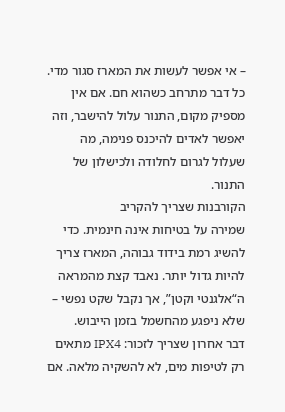– אי אפשר לעשות את המארז סגור מדי. כל דבר מתרחב כשהוא חם. אם אין מספיק מקום, התנור עלול להישבר, וזה יאפשר לאדים להיכנס פנימה, מה שעלול לגרום לחלודה ולכישלון של התנור.
הקורבנות שצריך להקריב
שמירה על בטיחות אינה חינמית. כדי להשיג רמת בידוד גבוהה, המארז צריך להיות גדול יותר. נאבד קצת מהמראה ה“אלגנטי וקטן”, אך נקבל שקט נפשי – שלא ניפגע מהחשמל בזמן הייבוש.
דבר אחרון שצריך לזכור: IPX4 מתאים רק לטיפות מים, לא להשקיה מלאה. אם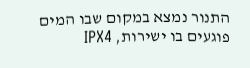התנור נמצא במקום שבו המים פוגעים בו ישירות, IPX4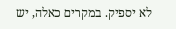לא יספיק. במקרים כאלה, יש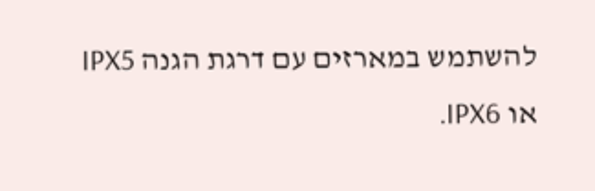להשתמש במארזים עם דרגת הגנה IPX5 או IPX6.